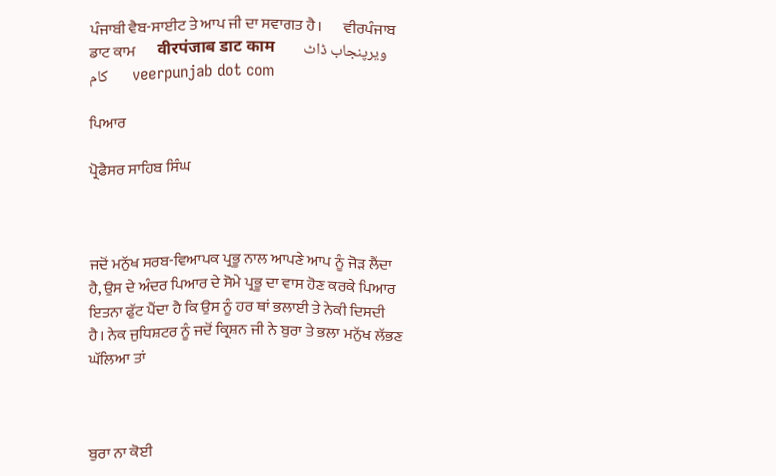ਪੰਜਾਬੀ ਵੈਬ-ਸਾਈਟ ਤੇ ਆਪ ਜੀ ਦਾ ਸਵਾਗਤ ਹੈ।       ਵੀਰਪੰਜਾਬ ਡਾਟ ਕਾਮ       वीरपंजाब डाट काम       ویرپنجاب ڈاٹ کام       veerpunjab dot com

ਪਿਆਰ

ਪ੍ਰੋਫੈਸਰ ਸਾਹਿਬ ਸਿੰਘ



ਜਦੋਂ ਮਨੁੱਖ ਸਰਬ-ਵਿਆਪਕ ਪ੍ਰਭੂ ਨਾਲ ਆਪਣੇ ਆਪ ਨੂੰ ਜੋਡ਼ ਲੈਂਦਾ ਹੈ, ਉਸ ਦੇ ਅੰਦਰ ਪਿਆਰ ਦੇ ਸੋਮੇ ਪ੍ਰਭੂ ਦਾ ਵਾਸ ਹੋਣ ਕਰਕੇ ਪਿਆਰ ਇਤਨਾ ਫੁੱਟ ਪੈਂਦਾ ਹੈ ਕਿ ਉਸ ਨੂੰ ਹਰ ਥਾਂ ਭਲਾਈ ਤੇ ਨੇਕੀ ਦਿਸਦੀ ਹੈ। ਨੇਕ ਜੁਧਿਸ਼ਟਰ ਨੂੰ ਜਦੋਂ ਕ੍ਰਿਸ਼ਨ ਜੀ ਨੇ ਬੁਰਾ ਤੇ ਭਲਾ ਮਨੁੱਖ ਲੱਭਣ ਘੱਲਿਆ ਤਾਂ



ਬੁਰਾ ਨਾ ਕੋਈ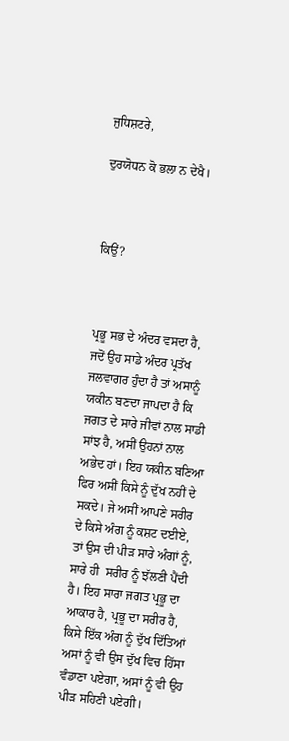ਜੁਧਿਸ਼ਟਰੇ,

ਦੁਰਯੋਧਨ ਕੋ ਭਲਾ ਨ ਦੇਖੈ।



ਕਿਉਂ?



ਪ੍ਰਭੂ ਸਭ ਦੇ ਅੰਦਰ ਵਸਦਾ ਹੈ, ਜਦੋਂ ਉਹ ਸਾਡੇ ਅੰਦਰ ਪ੍ਰਤੱਖ ਜਲਵਾਗਰ ਹੁੰਦਾ ਹੈ ਤਾਂ ਅਸਾਨੂੰ ਯਕੀਨ ਬਣਦਾ ਜਾਪਦਾ ਹੈ ਕਿ ਜਗਤ ਦੇ ਸਾਰੇ ਜੀਵਾਂ ਨਾਲ ਸਾਡੀ ਸਾਂਝ ਹੈ, ਅਸੀਂ ਉਹਨਾਂ ਨਾਲ ਅਭੇਦ ਹਾਂ। ਇਹ ਯਕੀਨ ਬਣਿਆ ਫਿਰ ਅਸੀਂ ਕਿਸੇ ਨੂੰ ਦੁੱਖ ਨਹੀਂ ਦੇ ਸਕਦੇ। ਜੇ ਅਸੀਂ ਆਪਣੇ ਸਰੀਰ ਦੇ ਕਿਸੇ ਅੰਗ ਨੂੰ ਕਸ਼ਟ ਦਈਏ, ਤਾਂ ਉਸ ਦੀ ਪੀਡ਼ ਸਾਰੇ ਅੰਗਾਂ ਨੂੰ, ਸਾਰੇ ਹੀ  ਸਰੀਰ ਨੂੰ ਝੱਲਣੀ ਪੈਂਦੀ ਹੈ। ਇਹ ਸਾਰਾ ਜਗਤ ਪ੍ਰਭੂ ਦਾ ਆਕਾਰ ਹੈ, ਪ੍ਰਭੂ ਦਾ ਸਰੀਰ ਹੈ, ਕਿਸੇ ਇੱਕ ਅੰਗ ਨੂੰ ਦੁੱਖ ਦਿੱਤਿਆਂ ਅਸਾਂ ਨੂੰ ਵੀ ਉਸ ਦੁੱਖ ਵਿਚ ਹਿੱਸਾ ਵੰਡਾਣਾ ਪਏਗਾ, ਅਸਾਂ ਨੂੰ ਵੀ ਉਹ ਪੀਡ਼ ਸਹਿਣੀ ਪਏਗੀ।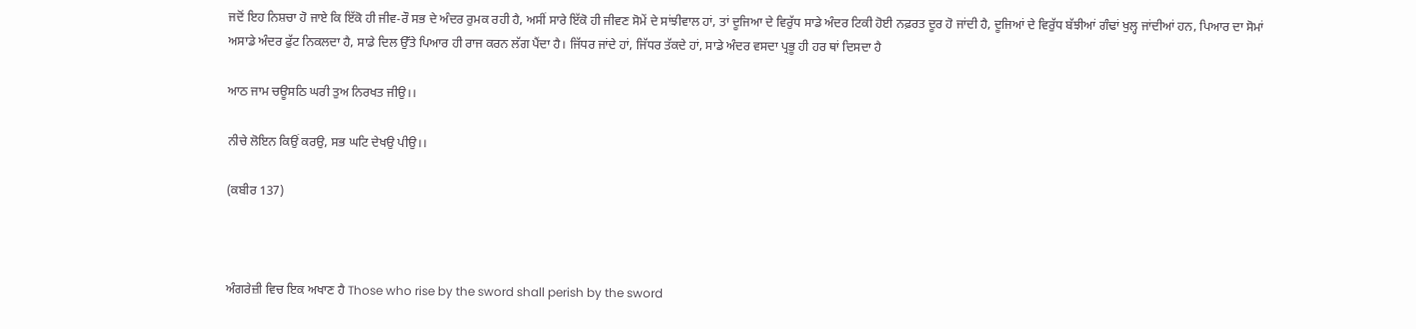ਜਦੋਂ ਇਹ ਨਿਸ਼ਚਾ ਹੋ ਜਾਏ ਕਿ ਇੱਕੋ ਹੀ ਜੀਵ-ਰੌ ਸਭ ਦੇ ਅੰਦਰ ਰੁਮਕ ਰਹੀ ਹੈ, ਅਸੀਂ ਸਾਰੇ ਇੱਕੋ ਹੀ ਜੀਵਣ ਸੋਮੇਂ ਦੇ ਸਾਂਝੀਵਾਲ ਹਾਂ, ਤਾਂ ਦੂਜਿਆ ਦੇ ਵਿਰੁੱਧ ਸਾਡੇ ਅੰਦਰ ਟਿਕੀ ਹੋਈ ਨਫ਼ਰਤ ਦੂਰ ਹੋ ਜਾਂਦੀ ਹੈ, ਦੂਜਿਆਂ ਦੇ ਵਿਰੁੱਧ ਬੱਝੀਆਂ ਗੰਢਾਂ ਖੁਲ੍ਹ ਜਾਂਦੀਆਂ ਹਨ, ਪਿਆਰ ਦਾ ਸੋਮਾਂ ਅਸਾਡੇ ਅੰਦਰ ਫੁੱਟ ਨਿਕਲਦਾ ਹੈ, ਸਾਡੇ ਦਿਲ ਉੱਤੇ ਪਿਆਰ ਹੀ ਰਾਜ ਕਰਨ ਲੱਗ ਪੈਂਦਾ ਹੈ। ਜਿੱਧਰ ਜਾਂਦੇ ਹਾਂ, ਜਿੱਧਰ ਤੱਕਦੇ ਹਾਂ, ਸਾਡੇ ਅੰਦਰ ਵਸਦਾ ਪ੍ਰਭੂ ਹੀ ਹਰ ਥਾਂ ਦਿਸਦਾ ਹੈ

ਆਠ ਜਾਮ ਚਊਸਠਿ ਘਰੀ ਤੁਅ ਨਿਰਖਤ ਜੀਉ।।

ਨੀਚੇ ਲੋਇਨ ਕਿਉਂ ਕਰਉ, ਸਭ ਘਟਿ ਦੇਖਉ ਪੀਉ।।

(ਕਬੀਰ 137)



ਅੰਗਰੇਜ਼ੀ ਵਿਚ ਇਕ ਅਖਾਣ ਹੈ Those who rise by the sword shall perish by the sword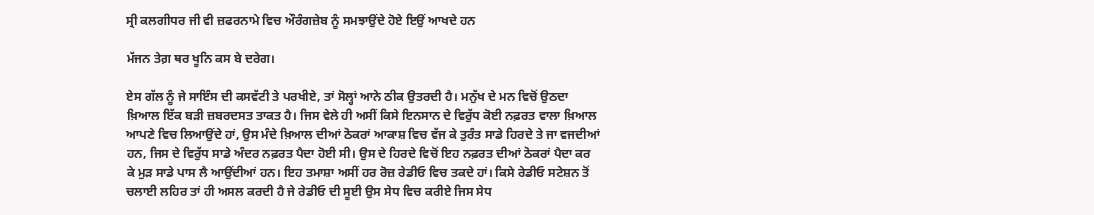ਸ੍ਰੀ ਕਲਗੀਧਰ ਜੀ ਵੀ ਜ਼ਫਰਨਾਮੇ ਵਿਚ ਔਰੰਗਜ਼ੇਬ ਨੂੰ ਸਮਝਾਉਂਦੇ ਹੋਏ ਇਉਂ ਆਖਦੇ ਹਨ

ਮੱਜਨ ਤੇਗ਼ ਥਰ ਖੂਨਿ ਕਸ ਬੇ ਦਰੇਗ।

ਏਸ ਗੱਲ ਨੂੰ ਜੇ ਸਾਇੰਸ ਦੀ ਕਸਵੱਟੀ ਤੇ ਪਰਖੀਏ, ਤਾਂ ਸੋਲ੍ਹਾਂ ਆਨੇ ਠੀਕ ਉਤਰਦੀ ਹੈ। ਮਨੁੱਖ ਦੇ ਮਨ ਵਿਚੋਂ ਉਠਦਾ ਖ਼ਿਆਲ ਇੱਕ ਬਡ਼ੀ ਜ਼ਬਰਦਸਤ ਤਾਕਤ ਹੈ। ਜਿਸ ਵੇਲੇ ਹੀ ਅਸੀਂ ਕਿਸੇ ਇਨਸਾਨ ਦੇ ਵਿਰੁੱਧ ਕੋਈ ਨਫ਼ਰਤ ਵਾਲਾ ਖ਼ਿਆਲ ਆਪਣੇ ਵਿਚ ਲਿਆਉਂਦੇ ਹਾਂ, ਉਸ ਮੰਦੇ ਖ਼ਿਆਲ ਦੀਆਂ ਠੋਕਰਾਂ ਆਕਾਸ਼ ਵਿਚ ਵੱਜ ਕੇ ਤੁਰੰਤ ਸਾਡੇ ਹਿਰਦੇ ਤੇ ਜਾ ਵਜਦੀਆਂ ਹਨ, ਜਿਸ ਦੇ ਵਿਰੁੱਧ ਸਾਡੇ ਅੰਦਰ ਨਫ਼ਰਤ ਪੈਦਾ ਹੋਈ ਸੀ। ਉਸ ਦੇ ਹਿਰਦੇ ਵਿਚੋਂ ਇਹ ਨਫ਼ਰਤ ਦੀਆਂ ਠੋਕਰਾਂ ਪੈਦਾ ਕਰ ਕੇ ਮੁਡ਼ ਸਾਡੇ ਪਾਸ ਲੈ ਆਉਂਦੀਆਂ ਹਨ। ਇਹ ਤਮਾਸ਼ਾ ਅਸੀਂ ਹਰ ਰੋਜ਼ ਰੇਡੀਓ ਵਿਚ ਤਕਦੇ ਹਾਂ। ਕਿਸੇ ਰੇਡੀਓ ਸਟੇਸ਼ਨ ਤੋਂ ਚਲਾਈ ਲਹਿਰ ਤਾਂ ਹੀ ਅਸਲ ਕਰਦੀ ਹੈ ਜੇ ਰੇਡੀਓ ਦੀ ਸੂਈ ਉਸ ਸੇਧ ਵਿਚ ਕਰੀਏ ਜਿਸ ਸੇਧ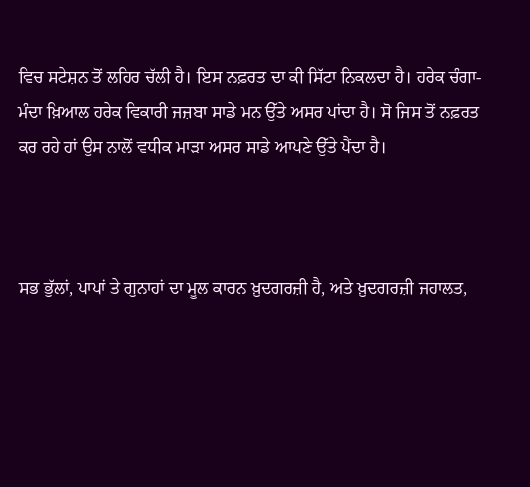ਵਿਚ ਸਟੇਸ਼ਨ ਤੋਂ ਲਹਿਰ ਚੱਲੀ ਹੈ। ਇਸ ਨਫ਼ਰਤ ਦਾ ਕੀ ਸਿੱਟਾ ਨਿਕਲਦਾ ਹੈ। ਹਰੇਕ ਚੰਗਾ-ਮੰਦਾ ਖ਼ਿਆਲ ਹਰੇਕ ਵਿਕਾਰੀ ਜਜ਼ਬਾ ਸਾਡੇ ਮਨ ਉੱਤੇ ਅਸਰ ਪਾਂਦਾ ਹੈ। ਸੋ ਜਿਸ ਤੋਂ ਨਫ਼ਰਤ ਕਰ ਰਹੇ ਹਾਂ ਉਸ ਨਾਲੋਂ ਵਧੀਕ ਮਾਡ਼ਾ ਅਸਰ ਸਾਡੇ ਆਪਣੇ ਉੱਤੇ ਪੈਂਦਾ ਹੈ।



ਸਭ ਭੁੱਲਾਂ, ਪਾਪਾਂ ਤੇ ਗੁਨਾਹਾਂ ਦਾ ਮੂਲ ਕਾਰਨ ਖ਼ੁਦਗਰਜ਼ੀ ਹੈ, ਅਤੇ ਖ਼ੁਦਗਰਜ਼ੀ ਜਹਾਲਤ,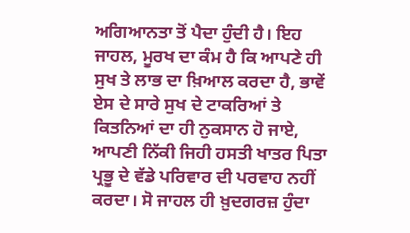ਅਗਿਆਨਤਾ ਤੋਂ ਪੈਦਾ ਹੁੰਦੀ ਹੈ। ਇਹ ਜਾਹਲ, ਮੂਰਖ ਦਾ ਕੰਮ ਹੈ ਕਿ ਆਪਣੇ ਹੀ ਸੁਖ ਤੇ ਲਾਭ ਦਾ ਖ਼ਿਆਲ ਕਰਦਾ ਹੈ, ਭਾਵੇਂ ਏਸ ਦੇ ਸਾਰੇ ਸੁਖ ਦੇ ਟਾਕਰਿਆਂ ਤੇ ਕਿਤਨਿਆਂ ਦਾ ਹੀ ਨੁਕਸਾਨ ਹੋ ਜਾਏ, ਆਪਣੀ ਨਿੱਕੀ ਜਿਹੀ ਹਸਤੀ ਖਾਤਰ ਪਿਤਾ ਪ੍ਰਭੂ ਦੇ ਵੱਡੇ ਪਰਿਵਾਰ ਦੀ ਪਰਵਾਹ ਨਹੀਂ ਕਰਦਾ। ਸੋ ਜਾਹਲ ਹੀ ਖ਼ੁਦਗਰਜ਼ ਹੁੰਦਾ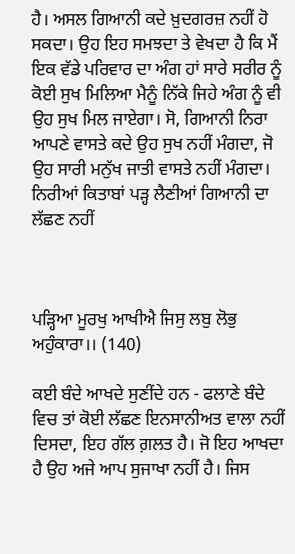ਹੈ। ਅਸਲ ਗਿਆਨੀ ਕਦੇ ਖ਼ੁਦਗਰਜ਼ ਨਹੀਂ ਹੋ ਸਕਦਾ। ਉਹ ਇਹ ਸਮਝਦਾ ਤੇ ਵੇਖਦਾ ਹੈ ਕਿ ਮੈਂ ਇਕ ਵੱਡੇ ਪਰਿਵਾਰ ਦਾ ਅੰਗ ਹਾਂ ਸਾਰੇ ਸਰੀਰ ਨੂੰ ਕੋਈ ਸੁਖ ਮਿਲਿਆ ਮੈਨੂੰ ਨਿੱਕੇ ਜਿਹੇ ਅੰਗ ਨੂੰ ਵੀ ਉਹ ਸੁਖ ਮਿਲ ਜਾਏਗਾ। ਸੋ, ਗਿਆਨੀ ਨਿਰਾ ਆਪਣੇ ਵਾਸਤੇ ਕਦੇ ਉਹ ਸੁਖ ਨਹੀਂ ਮੰਗਦਾ, ਜੋ ਉਹ ਸਾਰੀ ਮਨੁੱਖ ਜਾਤੀ ਵਾਸਤੇ ਨਹੀਂ ਮੰਗਦਾ। ਨਿਰੀਆਂ ਕਿਤਾਬਾਂ ਪਡ਼੍ਹ ਲੈਣੀਆਂ ਗਿਆਨੀ ਦਾ ਲੱਛਣ ਨਹੀਂ



ਪਡ਼੍ਹਿਆ ਮੂਰਖੁ ਆਖੀਐ ਜਿਸੁ ਲਬੁ ਲੋਭੁ ਅਹੁੰਕਾਰਾ।। (140)

ਕਈ ਬੰਦੇ ਆਖਦੇ ਸੁਣੀਂਦੇ ਹਨ - ਫਲਾਣੇ ਬੰਦੇ ਵਿਚ ਤਾਂ ਕੋਈ ਲੱਛਣ ਇਨਸਾਨੀਅਤ ਵਾਲਾ ਨਹੀਂ ਦਿਸਦਾ, ਇਹ ਗੱਲ ਗ਼ਲਤ ਹੈ। ਜੋ ਇਹ ਆਖਦਾ ਹੈ ਉਹ ਅਜੇ ਆਪ ਸੁਜਾਖਾ ਨਹੀਂ ਹੈ। ਜਿਸ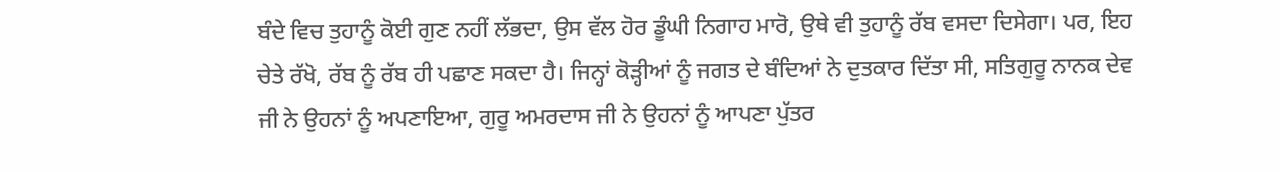ਬੰਦੇ ਵਿਚ ਤੁਹਾਨੂੰ ਕੋਈ ਗੁਣ ਨਹੀਂ ਲੱਭਦਾ, ਉਸ ਵੱਲ ਹੋਰ ਡੂੰਘੀ ਨਿਗਾਹ ਮਾਰੋ, ਉਥੇ ਵੀ ਤੁਹਾਨੂੰ ਰੱਬ ਵਸਦਾ ਦਿਸੇਗਾ। ਪਰ, ਇਹ ਚੇਤੇ ਰੱਖੋ, ਰੱਬ ਨੂੰ ਰੱਬ ਹੀ ਪਛਾਣ ਸਕਦਾ ਹੈ। ਜਿਨ੍ਹਾਂ ਕੋਡ਼੍ਹੀਆਂ ਨੂੰ ਜਗਤ ਦੇ ਬੰਦਿਆਂ ਨੇ ਦੁਤਕਾਰ ਦਿੱਤਾ ਸੀ, ਸਤਿਗੁਰੂ ਨਾਨਕ ਦੇਵ ਜੀ ਨੇ ਉਹਨਾਂ ਨੂੰ ਅਪਣਾਇਆ, ਗੁਰੂ ਅਮਰਦਾਸ ਜੀ ਨੇ ਉਹਨਾਂ ਨੂੰ ਆਪਣਾ ਪੁੱਤਰ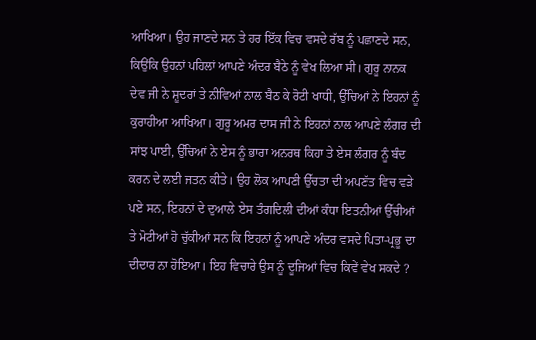ਆਖਿਆ। ਉਹ ਜਾਣਦੇ ਸਨ ਤੇ ਹਰ ਇੱਕ ਵਿਚ ਵਸਦੇ ਰੱਬ ਨੂੰ ਪਛਾਣਦੇ ਸਨ, ਕਿਉਂਕਿ ਉਹਨਾਂ ਪਹਿਲਾਂ ਆਪਣੇ ਅੰਦਰ ਬੈਠੇ ਨੂੰ ਵੇਖ ਲਿਆ ਸੀ। ਗੁਰੂ ਨਾਨਕ ਦੇਵ ਜੀ ਨੇ ਸ਼ੂਦਰਾਂ ਤੇ ਨੀਵਿਆਂ ਨਾਲ ਬੈਠ ਕੇ ਰੋਟੀ ਖਾਧੀ, ਉੱਚਿਆਂ ਨੇ ਇਹਨਾਂ ਨੂੰ ਕੁਰਾਹੀਆ ਆਖਿਆ। ਗੁਰੂ ਅਮਰ ਦਾਸ ਜੀ ਨੇ ਇਹਨਾਂ ਨਾਲ ਆਪਣੇ ਲੰਗਰ ਦੀ ਸਾਂਝ ਪਾਈ, ਉੱਚਿਆਂ ਨੇ ਏਸ ਨੂੰ ਭਾਰਾ ਅਨਰਥ ਕਿਹਾ ਤੇ ਏਸ ਲੰਗਰ ਨੂੰ ਬੰਦ ਕਰਨ ਦੇ ਲਈ ਜਤਨ ਕੀਤੇ। ਉਹ ਲੋਕ ਆਪਣੀ ਉੱਚਤਾ ਦੀ ਅਪਣੱਤ ਵਿਚ ਵਡ਼ੇ ਪਏ ਸਨ, ਇਹਨਾਂ ਦੇ ਦੁਆਲੇ ਏਸ ਤੰਗਦਿਲੀ ਦੀਆਂ ਕੰਧਾ ਇਤਨੀਆਂ ਉੱਚੀਆਂ ਤੇ ਮੋਟੀਆਂ ਹੋ ਚੁੱਕੀਆਂ ਸਨ ਕਿ ਇਹਨਾਂ ਨੂੰ ਆਪਣੇ ਅੰਦਰ ਵਸਦੇ ਪਿਤਾ-ਪ੍ਰਭੂ ਦਾ ਦੀਦਾਰ ਨਾ ਹੋਇਆ। ਇਹ ਵਿਚਾਰੇ ਉਸ ਨੂੰ ਦੂਜਿਆਂ ਵਿਚ ਕਿਵੇਂ ਵੇਖ ਸਕਦੇ ?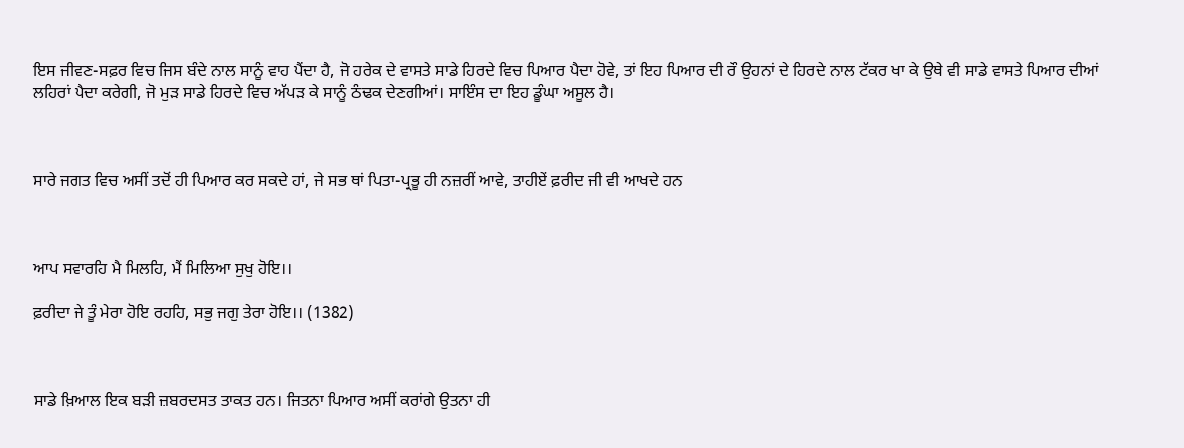ਇਸ ਜੀਵਣ-ਸਫ਼ਰ ਵਿਚ ਜਿਸ ਬੰਦੇ ਨਾਲ ਸਾਨੂੰ ਵਾਹ ਪੈਂਦਾ ਹੈ, ਜੋ ਹਰੇਕ ਦੇ ਵਾਸਤੇ ਸਾਡੇ ਹਿਰਦੇ ਵਿਚ ਪਿਆਰ ਪੈਦਾ ਹੋਵੇ, ਤਾਂ ਇਹ ਪਿਆਰ ਦੀ ਰੌ ਉਹਨਾਂ ਦੇ ਹਿਰਦੇ ਨਾਲ ਟੱਕਰ ਖਾ ਕੇ ਉਥੇ ਵੀ ਸਾਡੇ ਵਾਸਤੇ ਪਿਆਰ ਦੀਆਂ ਲਹਿਰਾਂ ਪੈਦਾ ਕਰੇਗੀ, ਜੋ ਮੁਡ਼ ਸਾਡੇ ਹਿਰਦੇ ਵਿਚ ਅੱਪਡ਼ ਕੇ ਸਾਨੂੰ ਠੰਢਕ ਦੇਣਗੀਆਂ। ਸਾਇੰਸ ਦਾ ਇਹ ਡੂੰਘਾ ਅਸੂਲ ਹੈ।



ਸਾਰੇ ਜਗਤ ਵਿਚ ਅਸੀਂ ਤਦੋਂ ਹੀ ਪਿਆਰ ਕਰ ਸਕਦੇ ਹਾਂ, ਜੇ ਸਭ ਥਾਂ ਪਿਤਾ-ਪ੍ਰਭੂ ਹੀ ਨਜ਼ਰੀਂ ਆਵੇ, ਤਾਹੀਏਂ ਫ਼ਰੀਦ ਜੀ ਵੀ ਆਖਦੇ ਹਨ



ਆਪ ਸਵਾਰਹਿ ਮੈ ਮਿਲਹਿ, ਮੈਂ ਮਿਲਿਆ ਸੁਖੁ ਹੋਇ।।

ਫ਼ਰੀਦਾ ਜੇ ਤੂੰ ਮੇਰਾ ਹੋਇ ਰਹਹਿ, ਸਭੁ ਜਗੁ ਤੇਰਾ ਹੋਇ।। (1382)



ਸਾਡੇ ਖ਼ਿਆਲ ਇਕ ਬਡ਼ੀ ਜ਼ਬਰਦਸਤ ਤਾਕਤ ਹਨ। ਜਿਤਨਾ ਪਿਆਰ ਅਸੀਂ ਕਰਾਂਗੇ ਉਤਨਾ ਹੀ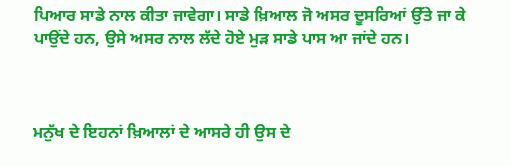ਪਿਆਰ ਸਾਡੇ ਨਾਲ ਕੀਤਾ ਜਾਵੇਗਾ। ਸਾਡੇ ਖ਼ਿਆਲ ਜੋ ਅਸਰ ਦੂਸਰਿਆਂ ਉੱਤੇ ਜਾ ਕੇ ਪਾਉਂਦੇ ਹਨ, ਉਸੇ ਅਸਰ ਨਾਲ ਲੱਦੇ ਹੋਏ ਮੁਡ਼ ਸਾਡੇ ਪਾਸ ਆ ਜਾਂਦੇ ਹਨ।



ਮਨੁੱਖ ਦੇ ਇਹਨਾਂ ਖ਼ਿਆਲਾਂ ਦੇ ਆਸਰੇ ਹੀ ਉਸ ਦੇ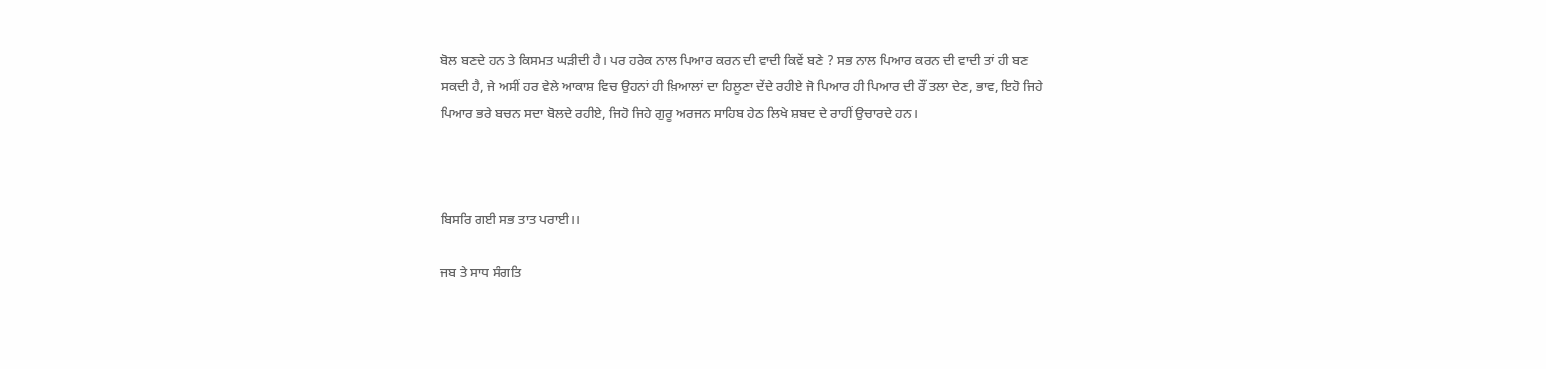ਬੋਲ ਬਣਦੇ ਹਨ ਤੇ ਕਿਸਮਤ ਘਡ਼ੀਦੀ ਹੈ। ਪਰ ਹਰੇਕ ਨਾਲ ਪਿਆਰ ਕਰਨ ਦੀ ਵਾਦੀ ਕਿਵੇਂ ਬਣੇ ? ਸਭ ਨਾਲ ਪਿਆਰ ਕਰਨ ਦੀ ਵਾਦੀ ਤਾਂ ਹੀ ਬਣ ਸਕਦੀ ਹੈ, ਜੇ ਅਸੀਂ ਹਰ ਵੇਲੇ ਆਕਾਸ਼ ਵਿਚ ਉਹਨਾਂ ਹੀ ਖ਼ਿਆਲਾਂ ਦਾ ਹਿਲੂਣਾ ਦੇਂਦੇ ਰਹੀਏ ਜੋ ਪਿਆਰ ਹੀ ਪਿਆਰ ਦੀ ਰੌਂ ਤਲਾ ਦੇਣ, ਭਾਵ, ਇਹੋ ਜਿਹੇ ਪਿਆਰ ਭਰੇ ਬਚਨ ਸਦਾ ਬੋਲਦੇ ਰਹੀਏ, ਜਿਹੋ ਜਿਹੇ ਗੁਰੂ ਅਰਜਨ ਸਾਹਿਬ ਹੇਠ ਲਿਖੇ ਸ਼ਬਦ ਦੇ ਰਾਹੀਂ ਉਚਾਰਦੇ ਹਨ।



ਬਿਸਰਿ ਗਈ ਸਭ ਤਾਤ ਪਰਾਈ।।

ਜਬ ਤੇ ਸਾਧ ਸੰਗਤਿ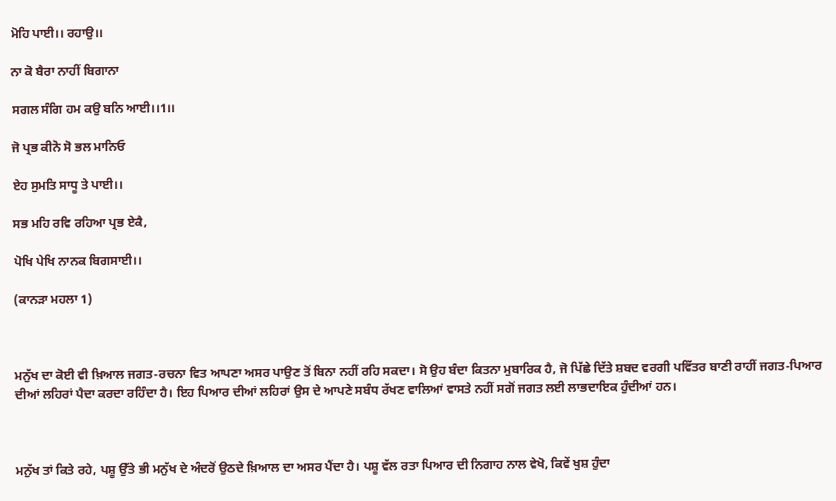ਮੋਹਿ ਪਾਈ।। ਰਹਾਉ।।

ਨਾ ਕੋ ਬੈਰਾ ਨਾਹੀਂ ਬਿਗਾਨਾ

ਸਗਲ ਸੰਗਿ ਹਮ ਕਉ ਬਨਿ ਆਈ।।1।।

ਜੋ ਪ੍ਰਭ ਕੀਨੋ ਸੋ ਭਲ ਮਾਨਿਓ

ਏਹ ਸੁਮਤਿ ਸਾਧੂ ਤੇ ਪਾਈ।।

ਸਭ ਮਹਿ ਰਵਿ ਰਹਿਆ ਪ੍ਰਭ ਏਕੈ,

ਪੋਖਿ ਪੇਖਿ ਨਾਨਕ ਬਿਗਸਾਈ।।

(ਕਾਨਡ਼ਾ ਮਹਲਾ 1)



ਮਨੁੱਖ ਦਾ ਕੋਈ ਵੀ ਖ਼ਿਆਲ ਜਗਤ-ਰਚਨਾ ਵਿਤ ਆਪਣਾ ਅਸਰ ਪਾਉਣ ਤੋਂ ਬਿਨਾ ਨਹੀਂ ਰਹਿ ਸਕਦਾ। ਸੋ ਉਹ ਬੰਦਾ ਕਿਤਨਾ ਮੁਬਾਰਿਕ ਹੈ, ਜੋ ਪਿੱਛੇ ਦਿੱਤੇ ਸ਼ਬਦ ਵਰਗੀ ਪਵਿੱਤਰ ਬਾਣੀ ਰਾਹੀਂ ਜਗਤ-ਪਿਆਰ ਦੀਆਂ ਲਹਿਰਾਂ ਪੈਦਾ ਕਰਦਾ ਰਹਿੰਦਾ ਹੈ। ਇਹ ਪਿਆਰ ਦੀਆਂ ਲਹਿਰਾਂ ਉਸ ਦੇ ਆਪਣੇ ਸਬੰਧ ਰੱਖਣ ਵਾਲਿਆਂ ਵਾਸਤੇ ਨਹੀਂ ਸਗੋਂ ਜਗਤ ਲਈ ਲਾਭਦਾਇਕ ਹੁੰਦੀਆਂ ਹਨ।



ਮਨੁੱਖ ਤਾਂ ਕਿਤੇ ਰਹੇ, ਪਸ਼ੂ ਉੱਤੇ ਭੀ ਮਨੁੱਖ ਦੇ ਅੰਦਰੋਂ ਉਠਦੇ ਖ਼ਿਆਲ ਦਾ ਅਸਰ ਪੈਂਦਾ ਹੈ। ਪਸ਼ੂ ਵੱਲ ਰਤਾ ਪਿਆਰ ਦੀ ਨਿਗਾਹ ਨਾਲ ਵੇਖੋ, ਕਿਵੇਂ ਖੁਸ਼ ਹੁੰਦਾ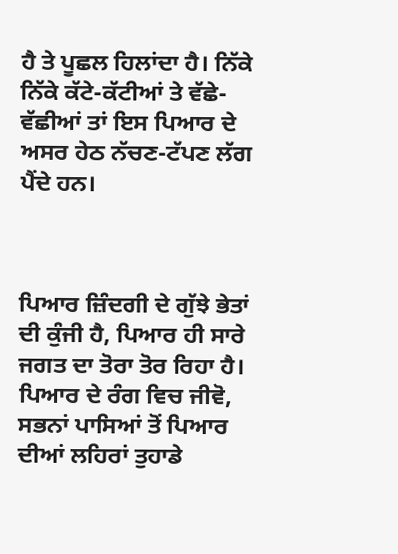ਹੈ ਤੇ ਪੂਛਲ ਹਿਲਾਂਦਾ ਹੈ। ਨਿੱਕੇ ਨਿੱਕੇ ਕੱਟੇ-ਕੱਟੀਆਂ ਤੇ ਵੱਛੇ-ਵੱਛੀਆਂ ਤਾਂ ਇਸ ਪਿਆਰ ਦੇ ਅਸਰ ਹੇਠ ਨੱਚਣ-ਟੱਪਣ ਲੱਗ ਪੈਂਦੇ ਹਨ।



ਪਿਆਰ ਜ਼ਿੰਦਗੀ ਦੇ ਗੁੱਝੇ ਭੇਤਾਂ ਦੀ ਕੁੰਜੀ ਹੈ, ਪਿਆਰ ਹੀ ਸਾਰੇ ਜਗਤ ਦਾ ਤੋਰਾ ਤੋਰ ਰਿਹਾ ਹੈ। ਪਿਆਰ ਦੇ ਰੰਗ ਵਿਚ ਜੀਵੋ, ਸਭਨਾਂ ਪਾਸਿਆਂ ਤੋਂ ਪਿਆਰ ਦੀਆਂ ਲਹਿਰਾਂ ਤੁਹਾਡੇ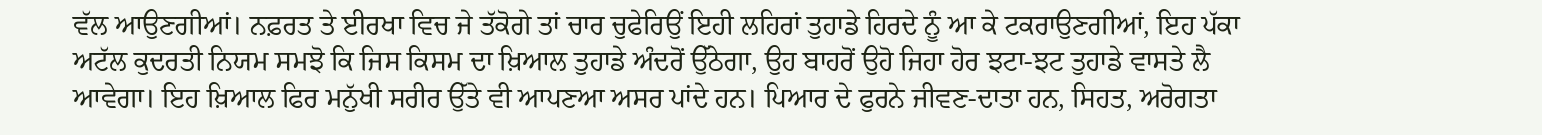ਵੱਲ ਆਉਣਗੀਆਂ। ਨਫ਼ਰਤ ਤੇ ਈਰਖਾ ਵਿਚ ਜੇ ਤੱਕੋਗੇ ਤਾਂ ਚਾਰ ਚੁਫੇਰਿਉਂ ਇਹੀ ਲਹਿਰਾਂ ਤੁਹਾਡੇ ਹਿਰਦੇ ਨੂੰ ਆ ਕੇ ਟਕਰਾਉਣਗੀਆਂ, ਇਹ ਪੱਕਾ ਅਟੱਲ ਕੁਦਰਤੀ ਨਿਯਮ ਸਮਝੋ ਕਿ ਜਿਸ ਕਿਸਮ ਦਾ ਖ਼ਿਆਲ ਤੁਹਾਡੇ ਅੰਦਰੋਂ ਉੱਠੇਗਾ, ਉਹ ਬਾਹਰੋਂ ਉਹੋ ਜਿਹਾ ਹੋਰ ਝਟਾ-ਝਟ ਤੁਹਾਡੇ ਵਾਸਤੇ ਲੈ ਆਵੇਗਾ। ਇਹ ਖ਼ਿਆਲ ਫਿਰ ਮਨੁੱਖੀ ਸਰੀਰ ਉੱਤੇ ਵੀ ਆਪਣਆ ਅਸਰ ਪਾਂਦੇ ਹਨ। ਪਿਆਰ ਦੇ ਫੁਰਨੇ ਜੀਵਣ-ਦਾਤਾ ਹਨ, ਸਿਹਤ, ਅਰੋਗਤਾ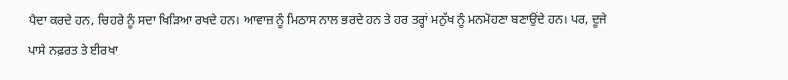ਪੈਦਾ ਕਰਦੇ ਹਨ, ਚਿਹਰੇ ਨੂੰ ਸਦਾ ਖਿਡ਼ਿਆ ਰਖਦੇ ਹਨ। ਆਵਾਜ਼ ਨੂੰ ਮਿਠਾਸ ਨਾਲ ਭਰਦੇ ਹਨ ਤੇ ਹਰ ਤਰ੍ਹਾਂ ਮਨੁੱਖ ਨੂੰ ਮਨਮੋਹਣਾ ਬਣਾਉਂਦੇ ਹਨ। ਪਰ, ਦੂਜੇ ਪਾਸੇ ਨਫ਼ਰਤ ਤੇ ਈਰਖਾ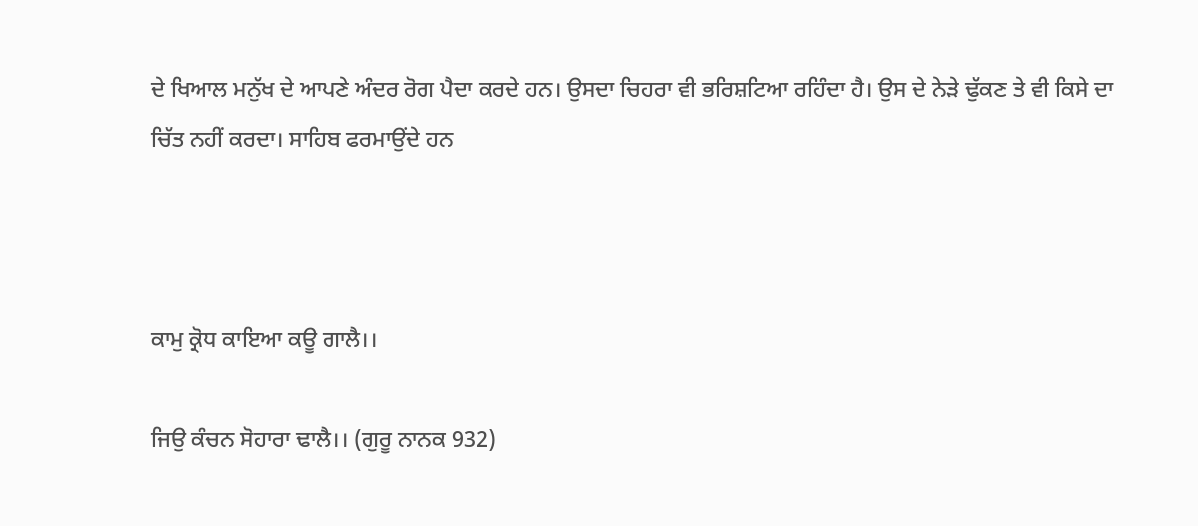ਦੇ ਖਿਆਲ ਮਨੁੱਖ ਦੇ ਆਪਣੇ ਅੰਦਰ ਰੋਗ ਪੈਦਾ ਕਰਦੇ ਹਨ। ਉਸਦਾ ਚਿਹਰਾ ਵੀ ਭਰਿਸ਼ਟਿਆ ਰਹਿੰਦਾ ਹੈ। ਉਸ ਦੇ ਨੇਡ਼ੇ ਢੁੱਕਣ ਤੇ ਵੀ ਕਿਸੇ ਦਾ ਚਿੱਤ ਨਹੀਂ ਕਰਦਾ। ਸਾਹਿਬ ਫਰਮਾਉਂਦੇ ਹਨ



ਕਾਮੁ ਕ੍ਰੋਧ ਕਾਇਆ ਕਊ ਗਾਲੈ।।

ਜਿਉ ਕੰਚਨ ਸੋਹਾਰਾ ਢਾਲੈ।। (ਗੁਰੂ ਨਾਨਕ 932)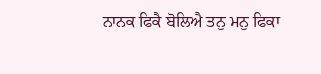ਨਾਨਕ ਫਿਕੈ ਬੋਲਿਐ ਤਨੁ ਮਨੁ ਫਿਕਾ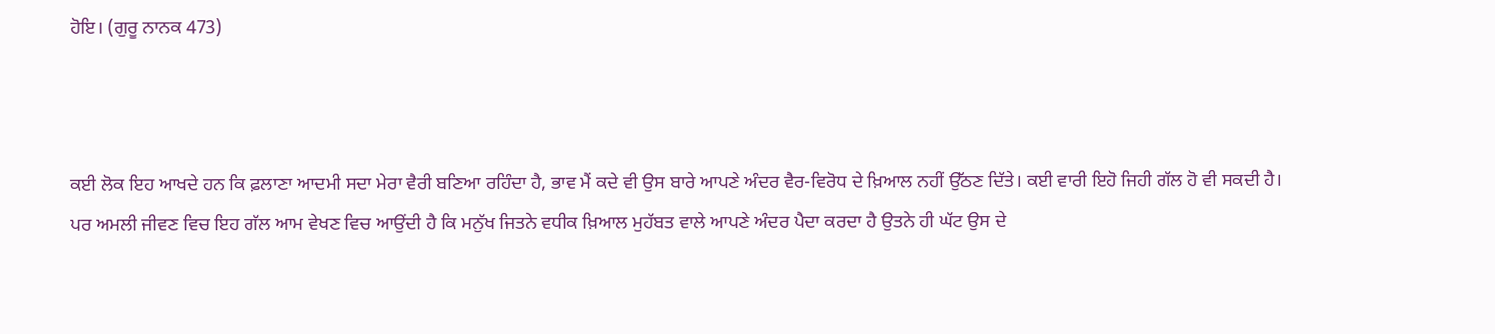ਹੋਇ। (ਗੁਰੂ ਨਾਨਕ 473)



ਕਈ ਲੋਕ ਇਹ ਆਖਦੇ ਹਨ ਕਿ ਫ਼ਲਾਣਾ ਆਦਮੀ ਸਦਾ ਮੇਰਾ ਵੈਰੀ ਬਣਿਆ ਰਹਿੰਦਾ ਹੈ, ਭਾਵ ਮੈਂ ਕਦੇ ਵੀ ਉਸ ਬਾਰੇ ਆਪਣੇ ਅੰਦਰ ਵੈਰ-ਵਿਰੋਧ ਦੇ ਖ਼ਿਆਲ ਨਹੀਂ ਉੱਠਣ ਦਿੱਤੇ। ਕਈ ਵਾਰੀ ਇਹੋ ਜਿਹੀ ਗੱਲ ਹੋ ਵੀ ਸਕਦੀ ਹੈ। ਪਰ ਅਮਲੀ ਜੀਵਣ ਵਿਚ ਇਹ ਗੱਲ ਆਮ ਵੇਖਣ ਵਿਚ ਆਉਂਦੀ ਹੈ ਕਿ ਮਨੁੱਖ ਜਿਤਨੇ ਵਧੀਕ ਖ਼ਿਆਲ ਮੁਹੱਬਤ ਵਾਲੇ ਆਪਣੇ ਅੰਦਰ ਪੈਦਾ ਕਰਦਾ ਹੈ ਉਤਨੇ ਹੀ ਘੱਟ ਉਸ ਦੇ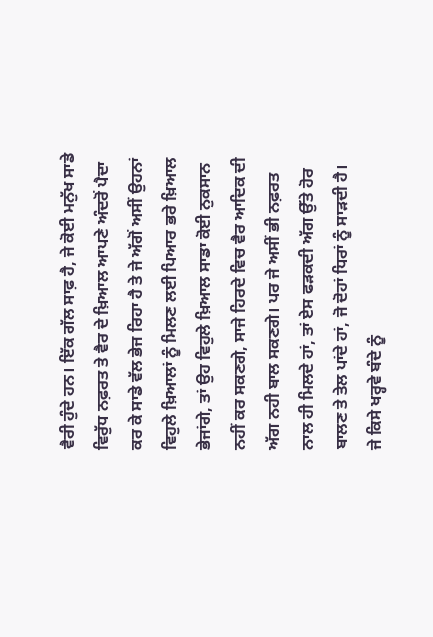ਵੈਰੀ ਹੁੰਦੇ ਹਨ। ਇੱਕ ਗੱਲ ਸਾਫ਼ ਹੈ, ਜੇ ਕੋਈ ਮਨੁੱਖ ਸਾਡੇ ਵਿਰੁੱਧ ਨਫ਼ਰਤ ਤੇ ਵੈਰ ਦੇ ਖ਼ਿਆਲ ਆਪਣੇ ਅੰਦਰੋਂ ਪੈਦਾ ਕਰ ਕੇ ਸਾਡੇ ਵੱਲ ਭੇਜ ਰਿਹਾ ਹੈ ਤੇ ਜੇ ਅੱਗੋਂ ਅਸੀਂ ਉਹਨਾਂ ਵਿਹੁਲੇ ਖ਼ਿਆਲਾਂ ਨੂੰ ਮਿਲਣ ਲਈ ਪਿਆਰ ਭਰੇ ਖ਼ਿਆਲ ਭੇਜਾਂਗੇ, ਤਾਂ ਉਹ ਵਿਹੁਲੇ ਖ਼ਿਆਲ ਸਾਡਾ ਕੋਈ ਨੁਕਸਾਨ ਨਹੀਂ ਕਰ ਸਕਣਗੇ, ਸਾਜੇ ਹਿਰਦੇ ਵਿਚ ਵੈਰ ਆਦਿਕ ਦੀ ਅੱਗ ਨਹੀ ਬਾਲ ਸਕਣਗੇ। ਪਰ ਜੇ ਅਸੀਂ ਭੀ ਨਫ਼ਰਤ ਨਾਲ ਹੀ ਮਿਲਦੇ ਹਾਂ, ਤਾਂ ਏਸ ਫਡ਼ਕਦੀ ਅੱਗ ਉੱਤੇ ਹੋਰ ਬਾਲਣ ਤੇ ਤੇਲ ਪਾਂਦੇ ਹਾਂ, ਜੋ ਦੋਹਾਂ ਧਿਰਾਂ ਨੂੰ ਸਾਡ਼ਦੀ ਹੈ। ਜੇ ਕਿਸੇ ਖਰ੍ਹਵੇ ਬੰਦੇ ਨੂੰ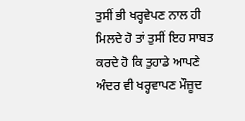ਤੁਸੀਂ ਭੀ ਖਰ੍ਹਵੇਪਣ ਨਾਲ ਹੀ ਮਿਲਦੇ ਹੋ ਤਾਂ ਤੁਸੀਂ ਇਹ ਸਾਬਤ ਕਰਦੇ ਹੋ ਕਿ ਤੁਹਾਡੇ ਆਪਣੇ ਅੰਦਰ ਵੀ ਖਰ੍ਹਵਾਪਣ ਮੌਜ਼ੂਦ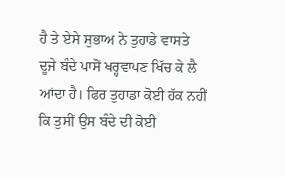ਹੈ ਤੇ ਏਸੇ ਸੁਭਾਅ ਨੇ ਤੁਹਾਡੇ ਵਾਸਤੇ ਦੂਜੇ ਬੰਦੇ ਪਾਸੋਂ ਖਰ੍ਹਵਾਪਣ ਖਿੱਚ ਕੇ ਲੈ ਆਂਦਾ ਹੈ। ਫਿਰ ਤੁਹਾਡਾ ਕੋਈ ਹੱਕ ਨਹੀਂ ਕਿ ਤੁਸੀਂ ਉਸ ਬੰਦੇ ਦੀ ਕੋਈ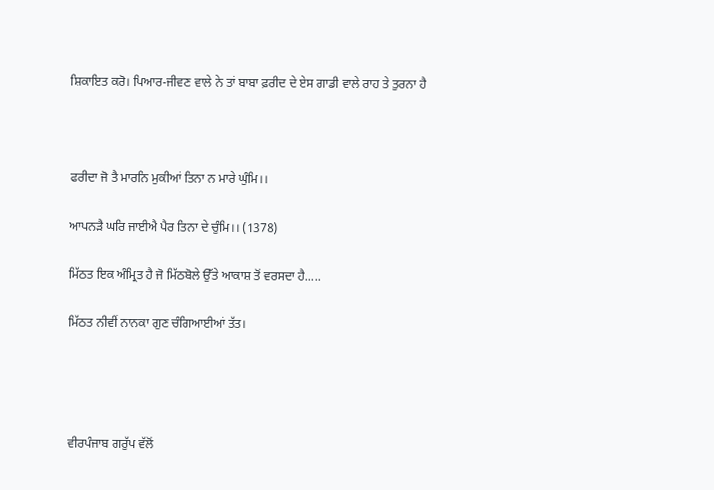ਸ਼ਿਕਾਇਤ ਕਰੋ। ਪਿਆਰ-ਜੀਵਣ ਵਾਲੇ ਨੇ ਤਾਂ ਬਾਬਾ ਫ਼ਰੀਦ ਦੇ ਏਸ ਗਾਡੀ ਵਾਲੇ ਰਾਹ ਤੇ ਤੁਰਨਾ ਹੈ



ਫਰੀਦਾ ਜੋ ਤੈ ਮਾਰਨਿ ਮੁਕੀਆਂ ਤਿਨਾ ਨ ਮਾਰੇ ਘੁੰਮਿ।।

ਆਪਨਡ਼ੈ ਘਰਿ ਜਾਈਐ ਪੈਰ ਤਿਨਾ ਦੇ ਚੁੰਮਿ।। (1378)

ਮਿੱਠਤ ਇਕ ਅੰਮ੍ਰਿਤ ਹੈ ਜੋ ਮਿੱਠਬੋਲੇ ਉੱਤੇ ਆਕਾਸ਼ ਤੋਂ ਵਰਸਦਾ ਹੈ.....

ਮਿੱਠਤ ਨੀਵੀਂ ਨਾਨਕਾ ਗੁਣ ਚੰਗਿਆਈਆਂ ਤੱਤ।




ਵੀਰਪੰਜਾਬ ਗਰੁੱਪ ਵੱਲੋਂ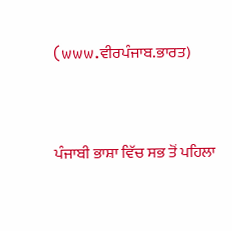(www.ਵੀਰਪੰਜਾਬ.ਭਾਰਤ)


ਪੰਜਾਬੀ ਭਾਸ਼ਾ ਵਿੱਚ ਸਭ ਤੋਂ ਪਹਿਲਾ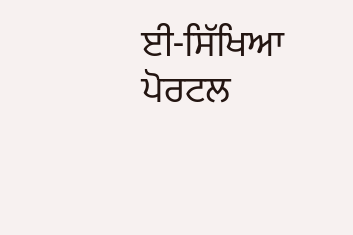ਈ-ਸਿੱਖਿਆ ਪੋਰਟਲ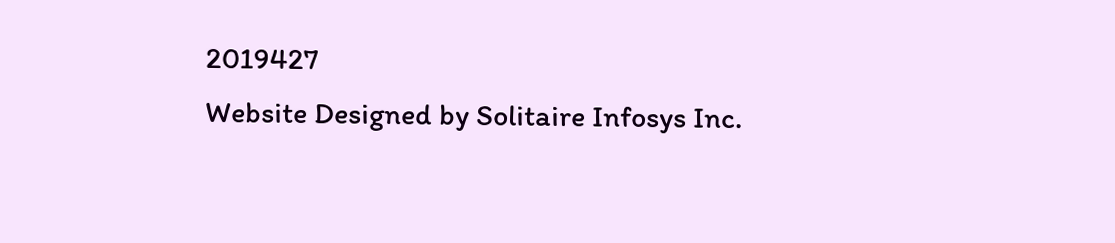2019427
Website Designed by Solitaire Infosys Inc.